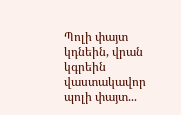Պոլի փայտ կդնեին, վրան կգրեին վաստակավոր պոլի փայտ...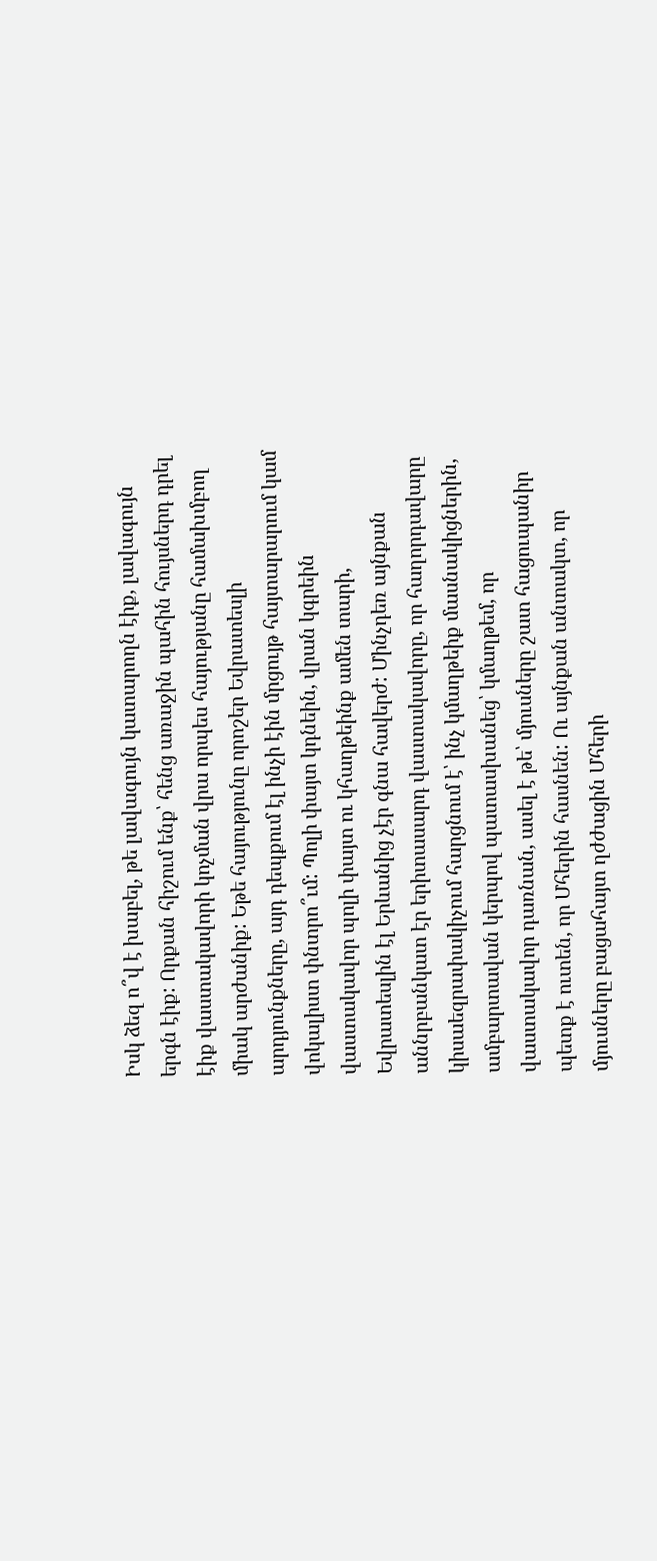Իսկ ձեզ ո՞վ է խաբել, թե լավագույն կատարողն էիք, լավագույն երգն էիք: Որքան հիշում ենք՝ հենց առաջին պահին հույսներդ դրել էիք վաստակավորի կոչման վրա որպես հայությանը համախմբող միակ արժանիք: Եթե հայությունը որոշեր Եվրատեսլի արդյունքները, այդ դեպքում էլ ինչի էին մրցույթ հայտարարում կամ վոկալիստ փնտրո՞ւմ: Պոլի փայտ կդնեին, վրան կգրեին վաստակավոր պոլի փայտ ու կհաղթեինք ամեն տարի, Եվրատեսլին էլ Երևանից չէր գնա հավերժ: Մինչդեռ այնքան աննրբանկատ էր երիտասարդ վաստակավորը, որ հաղորդավարը կիսաեզրափակիչում հարցնում է՝ ինչ կմաղթեիք մասնակիցներին, ամբարտավան կերպով պատասխանեց՝ կմաղթեմ, որ վաստակավոր դառնան, ասել է թե՝ մյուսները շատ հացուպանիր պետք է ուտեն, որ Մհերին հասնեն: Ու այնքան անտակտ, որ մյուսները բացահայտ ղժժացին Մհերի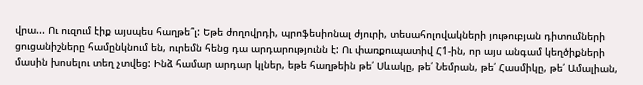վրա... Ու ուզում էիք այսպես հաղթե՞լ: Եթե ժողովրդի, պրոֆեսիոնալ ժյուրի, տեսահոլովակների յութուբյան դիտումների ցուցանիշները համընկնում են, ուրեմն հենց դա արդարությունն է: Ու փառքուպատիվ Հ1-ին, որ այս անգամ կեղծիքների մասին խոսելու տեղ չտվեց: Ինձ համար արդար կլներ, եթե հաղթեին թե՛ Սևակը, թե՛ Նեմրան, թե՛ Հասմիկը, թե՛ Ամալիան,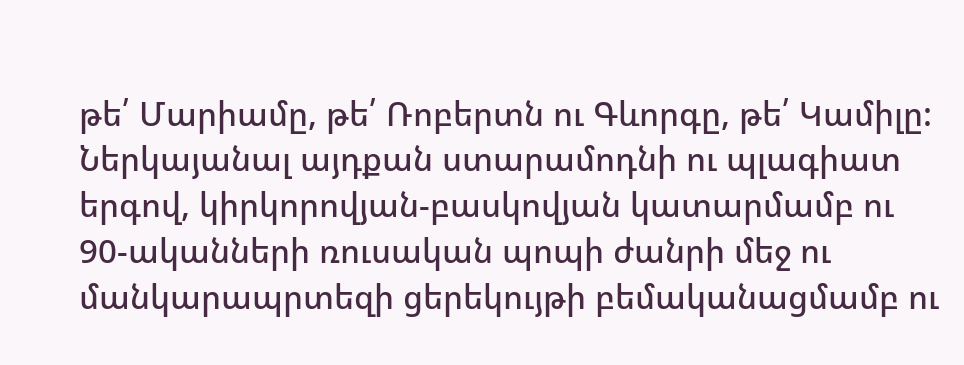թե՛ Մարիամը, թե՛ Ռոբերտն ու Գևորգը, թե՛ Կամիլը: Ներկայանալ այդքան ստարամոդնի ու պլագիատ երգով, կիրկորովյան-բասկովյան կատարմամբ ու 90-ականների ռուսական պոպի ժանրի մեջ ու մանկարապրտեզի ցերեկույթի բեմականացմամբ ու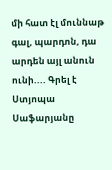մի հատ էլ մուննաթ գալ, պարդոն, դա արդեն այլ անուն ունի.... Գրել է Ստյոպա Սաֆարյանը